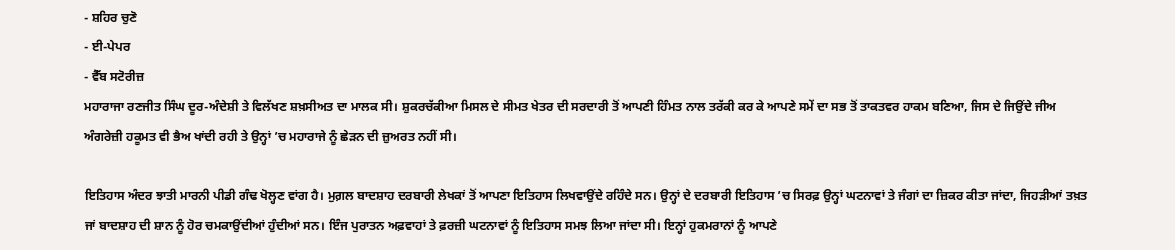- ਸ਼ਹਿਰ ਚੁਣੋ
- ਈ-ਪੇਪਰ
- ਵੈੱਬ ਸਟੋਰੀਜ਼
ਮਹਾਰਾਜਾ ਰਣਜੀਤ ਸਿੰਘ ਦੂਰ-ਅੰਦੇਸ਼ੀ ਤੇ ਵਿਲੱਖਣ ਸ਼ਖ਼ਸੀਅਤ ਦਾ ਮਾਲਕ ਸੀ। ਸ਼ੁਕਰਚੱਕੀਆ ਮਿਸਲ ਦੇ ਸੀਮਤ ਖੇਤਰ ਦੀ ਸਰਦਾਰੀ ਤੋਂ ਆਪਣੀ ਹਿੰਮਤ ਨਾਲ ਤਰੱਕੀ ਕਰ ਕੇ ਆਪਣੇ ਸਮੇਂ ਦਾ ਸਭ ਤੋਂ ਤਾਕਤਵਰ ਹਾਕਮ ਬਣਿਆ, ਜਿਸ ਦੇ ਜਿਉਂਦੇ ਜੀਅ ਅੰਗਰੇਜ਼ੀ ਹਕੂਮਤ ਵੀ ਭੈਅ ਖਾਂਦੀ ਰਹੀ ਤੇ ਉਨ੍ਹਾਂ ’ਚ ਮਹਾਰਾਜੇ ਨੂੰ ਛੇੜਨ ਦੀ ਜ਼ੁਅਰਤ ਨਹੀਂ ਸੀ।

ਇਤਿਹਾਸ ਅੰਦਰ ਝਾਤੀ ਮਾਰਨੀ ਪੀਡੀ ਗੰਢ ਖੋਲ੍ਹਣ ਵਾਂਗ ਹੈ। ਮੁਗ਼ਲ ਬਾਦਸ਼ਾਹ ਦਰਬਾਰੀ ਲੇਖਕਾਂ ਤੋਂ ਆਪਣਾ ਇਤਿਹਾਸ ਲਿਖਵਾਉਂਦੇ ਰਹਿੰਦੇ ਸਨ। ਉਨ੍ਹਾਂ ਦੇ ਦਰਬਾਰੀ ਇਤਿਹਾਸ ’ਚ ਸਿਰਫ਼ ਉਨ੍ਹਾਂ ਘਟਨਾਵਾਂ ਤੇ ਜੰਗਾਂ ਦਾ ਜ਼ਿਕਰ ਕੀਤਾ ਜਾਂਦਾ, ਜਿਹੜੀਆਂ ਤਖ਼ਤ ਜਾਂ ਬਾਦਸ਼ਾਹ ਦੀ ਸ਼ਾਨ ਨੂੰ ਹੋਰ ਚਮਕਾਉਂਦੀਆਂ ਹੁੰਦੀਆਂ ਸਨ। ਇੰਜ ਪੁਰਾਤਨ ਅਫ਼ਵਾਹਾਂ ਤੇ ਫ਼ਰਜ਼ੀ ਘਟਨਾਵਾਂ ਨੂੰ ਇਤਿਹਾਸ ਸਮਝ ਲਿਆ ਜਾਂਦਾ ਸੀ। ਇਨ੍ਹਾਂ ਹੁਕਮਰਾਨਾਂ ਨੂੰ ਆਪਣੇ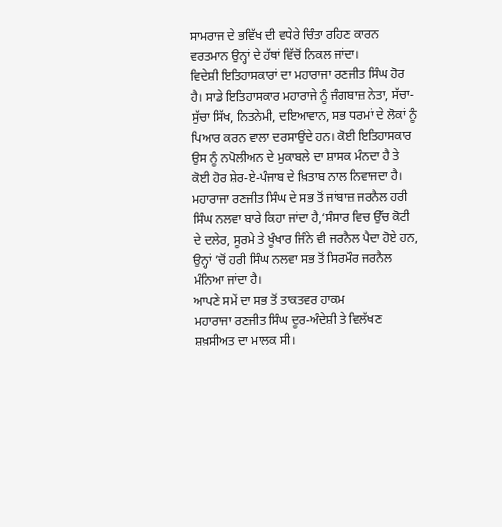ਸਾਮਰਾਜ ਦੇ ਭਵਿੱਖ ਦੀ ਵਧੇਰੇ ਚਿੰਤਾ ਰਹਿਣ ਕਾਰਨ ਵਰਤਮਾਨ ਉਨ੍ਹਾਂ ਦੇ ਹੱਥਾਂ ਵਿੱਚੋਂ ਨਿਕਲ ਜਾਂਦਾ।
ਵਿਦੇਸ਼ੀ ਇਤਿਹਾਸਕਾਰਾਂ ਦਾ ਮਹਾਰਾਜਾ ਰਣਜੀਤ ਸਿੰਘ ਹੋਰ ਹੈ। ਸਾਡੇ ਇਤਿਹਾਸਕਾਰ ਮਹਾਰਾਜੇ ਨੂੰ ਜੰਗਬਾਜ਼ ਨੇਤਾ, ਸੱਚਾ-ਸੁੱਚਾ ਸਿੱਖ, ਨਿਤਨੇਮੀ, ਦਇਆਵਾਨ, ਸਭ ਧਰਮਾਂ ਦੇ ਲੋਕਾਂ ਨੂੰ ਪਿਆਰ ਕਰਨ ਵਾਲਾ ਦਰਸਾਉਂਦੇ ਹਨ। ਕੋਈ ਇਤਿਹਾਸਕਾਰ ਉਸ ਨੂੰ ਨਪੋਲੀਅਨ ਦੇ ਮੁਕਾਬਲੇ ਦਾ ਸ਼ਾਸਕ ਮੰਨਦਾ ਹੈ ਤੇ ਕੋਈ ਹੋਰ ਸ਼ੇਰ-ਏ-ਪੰਜਾਬ ਦੇ ਖ਼ਿਤਾਬ ਨਾਲ ਨਿਵਾਜਦਾ ਹੈ। ਮਹਾਰਾਜਾ ਰਣਜੀਤ ਸਿੰਘ ਦੇ ਸਭ ਤੋਂ ਜਾਂਬਾਜ਼ ਜਰਨੈਲ ਹਰੀ ਸਿੰਘ ਨਲਵਾ ਬਾਰੇ ਕਿਹਾ ਜਾਂਦਾ ਹੈ,‘ਸੰਸਾਰ ਵਿਚ ਉੱਚ ਕੋਟੀ ਦੇ ਦਲੇਰ, ਸੂਰਮੇ ਤੇ ਖੂੰਖਾਰ ਜਿੰਨੇ ਵੀ ਜਰਨੈਲ ਪੈਦਾ ਹੋਏ ਹਨ, ਉਨ੍ਹਾਂ ’ਚੋਂ ਹਰੀ ਸਿੰਘ ਨਲਵਾ ਸਭ ਤੋਂ ਸਿਰਮੌਰ ਜਰਨੈਲ ਮੰਨਿਆ ਜਾਂਦਾ ਹੈ।
ਆਪਣੇ ਸਮੇਂ ਦਾ ਸਭ ਤੋਂ ਤਾਕਤਵਰ ਹਾਕਮ
ਮਹਾਰਾਜਾ ਰਣਜੀਤ ਸਿੰਘ ਦੂਰ-ਅੰਦੇਸ਼ੀ ਤੇ ਵਿਲੱਖਣ ਸ਼ਖ਼ਸੀਅਤ ਦਾ ਮਾਲਕ ਸੀ।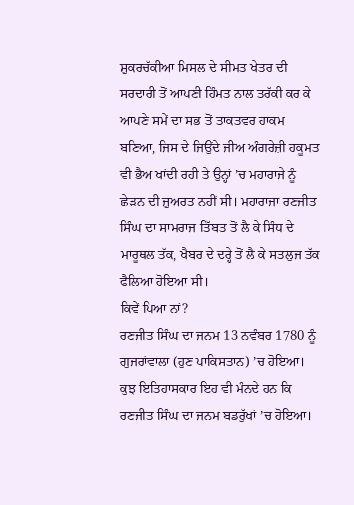ਸ਼ੁਕਰਚੱਕੀਆ ਮਿਸਲ ਦੇ ਸੀਮਤ ਖੇਤਰ ਦੀ ਸਰਦਾਰੀ ਤੋਂ ਆਪਣੀ ਹਿੰਮਤ ਨਾਲ ਤਰੱਕੀ ਕਰ ਕੇ ਆਪਣੇ ਸਮੇਂ ਦਾ ਸਭ ਤੋਂ ਤਾਕਤਵਰ ਹਾਕਮ ਬਣਿਆ, ਜਿਸ ਦੇ ਜਿਉਂਦੇ ਜੀਅ ਅੰਗਰੇਜ਼ੀ ਹਕੂਮਤ ਵੀ ਭੈਅ ਖਾਂਦੀ ਰਹੀ ਤੇ ਉਨ੍ਹਾਂ ’ਚ ਮਹਾਰਾਜੇ ਨੂੰ ਛੇੜਨ ਦੀ ਜ਼ੁਅਰਤ ਨਹੀਂ ਸੀ। ਮਹਾਰਾਜਾ ਰਣਜੀਤ ਸਿੰਘ ਦਾ ਸਾਮਰਾਜ ਤਿੱਬਤ ਤੋਂ ਲੈ ਕੇ ਸਿੰਧ ਦੇ ਮਾਰੂਥਲ ਤੱਕ, ਖੈਬਰ ਦੇ ਦਰ੍ਹੇ ਤੋਂ ਲੈ ਕੇ ਸਤਲੁਜ ਤੱਕ ਫੈਲਿਆ ਹੋਇਆ ਸੀ।
ਕਿਵੇਂ ਪਿਆ ਨਾਂ?
ਰਣਜੀਤ ਸਿੰਘ ਦਾ ਜਨਮ 13 ਨਵੰਬਰ 1780 ਨੂੰ ਗੁਜਰਾਂਵਾਲਾ (ਹੁਣ ਪਾਕਿਸਤਾਨ) ’ਚ ਹੋਇਆ। ਕੁਝ ਇਤਿਹਾਸਕਾਰ ਇਹ ਵੀ ਮੰਨਦੇ ਹਨ ਕਿ ਰਣਜੀਤ ਸਿੰਘ ਦਾ ਜਨਮ ਬਡਰੁੱਖਾਂ ’ਚ ਹੋਇਆ।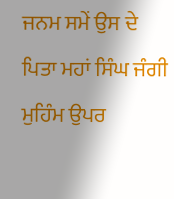ਜਨਮ ਸਮੇਂ ਉਸ ਦੇ ਪਿਤਾ ਮਹਾਂ ਸਿੰਘ ਜੰਗੀ ਮੁਹਿੰਮ ਉਪਰ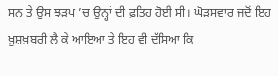ਸਨ ਤੇ ਉਸ ਝੜਪ ’ਚ ਉਨ੍ਹਾਂ ਦੀ ਫ਼ਤਿਹ ਹੋਈ ਸੀ। ਘੋੜਸਵਾਰ ਜਦੋਂ ਇਹ ਖ਼ੁਸ਼ਖ਼ਬਰੀ ਲੈ ਕੇ ਆਇਆ ਤੇ ਇਹ ਵੀ ਦੱਸਿਆ ਕਿ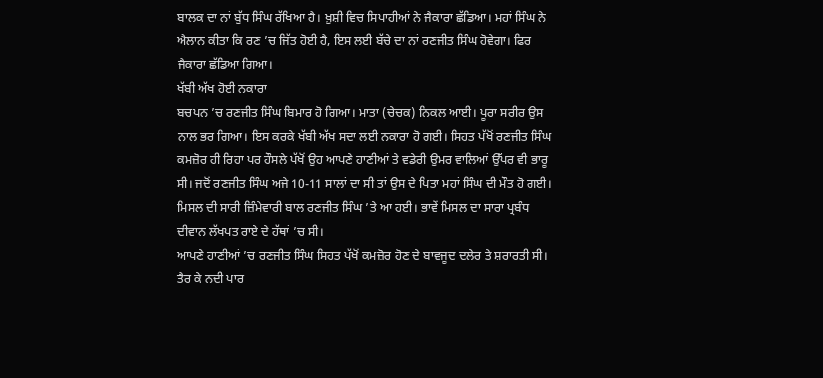ਬਾਲਕ ਦਾ ਨਾਂ ਬੁੱਧ ਸਿੰਘ ਰੱਖਿਆ ਹੈ। ਖ਼ੁਸ਼ੀ ਵਿਚ ਸਿਪਾਹੀਆਂ ਨੇ ਜੈਕਾਰਾ ਛੱਡਿਆ। ਮਹਾਂ ਸਿੰਘ ਨੇ ਐਲਾਨ ਕੀਤਾ ਕਿ ਰਣ ’ਚ ਜਿੱਤ ਹੋਈ ਹੈ, ਇਸ ਲਈ ਬੱਚੇ ਦਾ ਨਾਂ ਰਣਜੀਤ ਸਿੰਘ ਹੋਵੇਗਾ। ਫਿਰ ਜੈਕਾਰਾ ਛੱਡਿਆ ਗਿਆ।
ਖੱਬੀ ਅੱਖ ਹੋਈ ਨਕਾਰਾ
ਬਚਪਨ ’ਚ ਰਣਜੀਤ ਸਿੰਘ ਬਿਮਾਰ ਹੋ ਗਿਆ। ਮਾਤਾ (ਚੇਚਕ) ਨਿਕਲ ਆਈ। ਪੂਰਾ ਸਰੀਰ ਉਸ ਨਾਲ ਭਰ ਗਿਆ। ਇਸ ਕਰਕੇ ਖੱਬੀ ਅੱਖ ਸਦਾ ਲਈ ਨਕਾਰਾ ਹੋ ਗਈ। ਸਿਹਤ ਪੱਖੋਂ ਰਣਜੀਤ ਸਿੰਘ ਕਮਜ਼ੋਰ ਹੀ ਰਿਹਾ ਪਰ ਹੌਸਲੇ ਪੱਖੋਂ ਉਹ ਆਪਣੇ ਹਾਣੀਆਂ ਤੇ ਵਡੇਰੀ ਉਮਰ ਵਾਲਿਆਂ ਉੱਪਰ ਵੀ ਭਾਰੂ ਸੀ। ਜਦੋਂ ਰਣਜੀਤ ਸਿੰਘ ਅਜੇ 10-11 ਸਾਲਾਂ ਦਾ ਸੀ ਤਾਂ ਉਸ ਦੇ ਪਿਤਾ ਮਹਾਂ ਸਿੰਘ ਦੀ ਮੌਤ ਹੋ ਗਈ। ਮਿਸਲ ਦੀ ਸਾਰੀ ਜ਼ਿੰਮੇਵਾਰੀ ਬਾਲ ਰਣਜੀਤ ਸਿੰਘ ’ਤੇ ਆ ਹਈ। ਭਾਵੇਂ ਮਿਸਲ ਦਾ ਸਾਰਾ ਪ੍ਰਬੰਧ ਦੀਵਾਨ ਲੱਖਪਤ ਰਾਏ ਦੇ ਹੱਥਾਂ ’ਚ ਸੀ।
ਆਪਣੇ ਹਾਣੀਆਂ ’ਚ ਰਣਜੀਤ ਸਿੰਘ ਸਿਹਤ ਪੱਖੋਂ ਕਮਜ਼ੋਰ ਹੋਣ ਦੇ ਬਾਵਜੂਦ ਦਲੇਰ ਤੇ ਸ਼ਰਾਰਤੀ ਸੀ। ਤੈਰ ਕੇ ਨਦੀ ਪਾਰ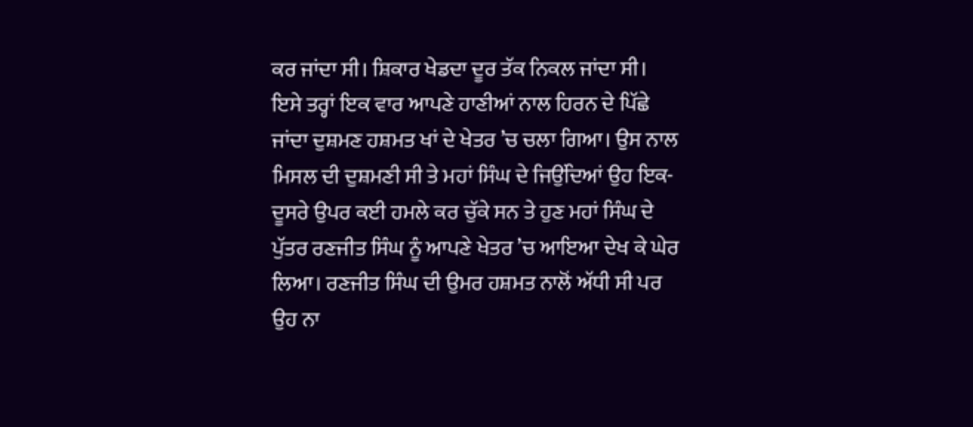ਕਰ ਜਾਂਦਾ ਸੀ। ਸ਼ਿਕਾਰ ਖੇਡਦਾ ਦੂਰ ਤੱਕ ਨਿਕਲ ਜਾਂਦਾ ਸੀ। ਇਸੇ ਤਰ੍ਹਾਂ ਇਕ ਵਾਰ ਆਪਣੇ ਹਾਣੀਆਂ ਨਾਲ ਹਿਰਨ ਦੇ ਪਿੱਛੇ ਜਾਂਦਾ ਦੁਸ਼ਮਣ ਹਸ਼ਮਤ ਖਾਂ ਦੇ ਖੇਤਰ ’ਚ ਚਲਾ ਗਿਆ। ਉਸ ਨਾਲ ਮਿਸਲ ਦੀ ਦੁਸ਼ਮਣੀ ਸੀ ਤੇ ਮਹਾਂ ਸਿੰਘ ਦੇ ਜਿਉਂਦਿਆਂ ਉਹ ਇਕ-ਦੂਸਰੇ ਉਪਰ ਕਈ ਹਮਲੇ ਕਰ ਚੁੱਕੇ ਸਨ ਤੇ ਹੁਣ ਮਹਾਂ ਸਿੰਘ ਦੇ ਪੁੱਤਰ ਰਣਜੀਤ ਸਿੰਘ ਨੂੰ ਆਪਣੇ ਖੇਤਰ ’ਚ ਆਇਆ ਦੇਖ ਕੇ ਘੇਰ ਲਿਆ। ਰਣਜੀਤ ਸਿੰਘ ਦੀ ਉਮਰ ਹਸ਼ਮਤ ਨਾਲੋਂ ਅੱਧੀ ਸੀ ਪਰ ਉਹ ਨਾ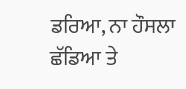ਡਰਿਆ, ਨਾ ਹੌਸਲਾ ਛੱਡਿਆ ਤੇ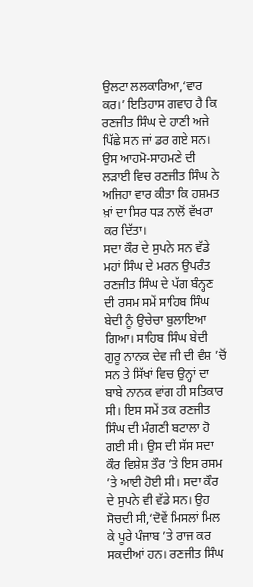ਉਲਟਾ ਲਲਕਾਰਿਆ,‘ਵਾਰ ਕਰ।’ ਇਤਿਹਾਸ ਗਵਾਹ ਹੈ ਕਿ ਰਣਜੀਤ ਸਿੰਘ ਦੇ ਹਾਣੀ ਅਜੇ ਪਿੱਛੇ ਸਨ ਜਾਂ ਡਰ ਗਏ ਸਨ। ਉਸ ਆਹਮੋ-ਸਾਹਮਣੇ ਦੀ ਲੜਾਈ ਵਿਚ ਰਣਜੀਤ ਸਿੰਘ ਨੇ ਅਜਿਹਾ ਵਾਰ ਕੀਤਾ ਕਿ ਹਸ਼ਮਤ ਖ਼ਾਂ ਦਾ ਸਿਰ ਧੜ ਨਾਲੋਂ ਵੱਖਰਾ ਕਰ ਦਿੱਤਾ।
ਸਦਾ ਕੌਰ ਦੇ ਸੁਪਨੇ ਸਨ ਵੱਡੇ
ਮਹਾਂ ਸਿੰਘ ਦੇ ਮਰਨ ਉਪਰੰਤ ਰਣਜੀਤ ਸਿੰਘ ਦੇ ਪੱਗ ਬੰਨ੍ਹਣ ਦੀ ਰਸਮ ਸਮੇਂ ਸਾਹਿਬ ਸਿੰਘ ਬੇਦੀ ਨੂੰ ਉਚੇਚਾ ਬੁਲਾਇਆ ਗਿਆ। ਸਾਹਿਬ ਸਿੰਘ ਬੇਦੀ ਗੁਰੂ ਨਾਨਕ ਦੇਵ ਜੀ ਦੀ ਵੰਸ਼ ’ਚੋਂ ਸਨ ਤੇ ਸਿੱਖਾਂ ਵਿਚ ਉਨ੍ਹਾਂ ਦਾ ਬਾਬੇ ਨਾਨਕ ਵਾਂਗ ਹੀ ਸਤਿਕਾਰ ਸੀ। ਇਸ ਸਮੇਂ ਤਕ ਰਣਜੀਤ ਸਿੰਘ ਦੀ ਮੰਗਣੀ ਬਟਾਲਾ ਹੋ ਗਈ ਸੀ। ਉਸ ਦੀ ਸੱਸ ਸਦਾ ਕੌਰ ਵਿਸ਼ੇਸ਼ ਤੌਰ ’ਤੇ ਇਸ ਰਸਮ ’ਤੇ ਆਈ ਹੋਈ ਸੀ। ਸਦਾ ਕੌਰ ਦੇ ਸੁਪਨੇ ਵੀ ਵੱਡੇ ਸਨ। ਉਹ ਸੋਚਦੀ ਸੀ,‘ਦੋਵੇਂ ਮਿਸਲਾਂ ਮਿਲ ਕੇ ਪੂਰੇ ਪੰਜਾਬ ’ਤੇ ਰਾਜ ਕਰ ਸਕਦੀਆਂ ਹਨ। ਰਣਜੀਤ ਸਿੰਘ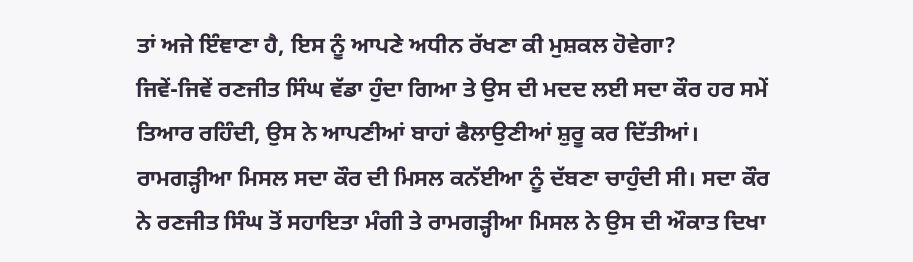ਤਾਂ ਅਜੇ ਇੰਞਾਣਾ ਹੈ, ਇਸ ਨੂੰ ਆਪਣੇ ਅਧੀਨ ਰੱਖਣਾ ਕੀ ਮੁਸ਼ਕਲ ਹੋਵੇਗਾ?
ਜਿਵੇਂ-ਜਿਵੇਂ ਰਣਜੀਤ ਸਿੰਘ ਵੱਡਾ ਹੁੰਦਾ ਗਿਆ ਤੇ ਉਸ ਦੀ ਮਦਦ ਲਈ ਸਦਾ ਕੌਰ ਹਰ ਸਮੇਂ ਤਿਆਰ ਰਹਿੰਦੀ, ਉਸ ਨੇ ਆਪਣੀਆਂ ਬਾਹਾਂ ਫੈਲਾਉਣੀਆਂ ਸ਼ੁਰੂ ਕਰ ਦਿੱਤੀਆਂ। ਰਾਮਗੜ੍ਹੀਆ ਮਿਸਲ ਸਦਾ ਕੌਰ ਦੀ ਮਿਸਲ ਕਨੱਈਆ ਨੂੰ ਦੱਬਣਾ ਚਾਹੁੰਦੀ ਸੀ। ਸਦਾ ਕੌਰ ਨੇ ਰਣਜੀਤ ਸਿੰਘ ਤੋਂ ਸਹਾਇਤਾ ਮੰਗੀ ਤੇ ਰਾਮਗੜ੍ਹੀਆ ਮਿਸਲ ਨੇ ਉਸ ਦੀ ਔਕਾਤ ਦਿਖਾ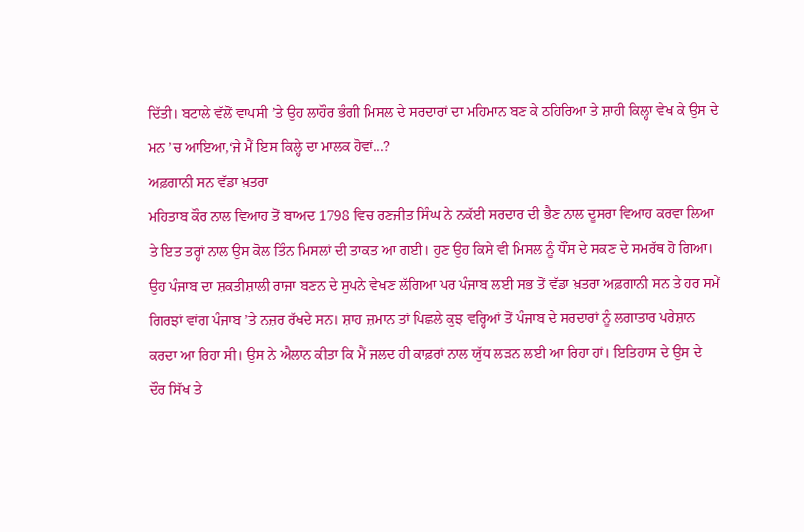ਦਿੱਤੀ। ਬਟਾਲੇ ਵੱਲੋਂ ਵਾਪਸੀ ’ਤੇ ਉਹ ਲਾਹੌਰ ਭੰਗੀ ਮਿਸਲ ਦੇ ਸਰਦਾਰਾਂ ਦਾ ਮਹਿਮਾਨ ਬਣ ਕੇ ਠਹਿਰਿਆ ਤੇ ਸ਼ਾਹੀ ਕਿਲ੍ਹਾ ਵੇਖ ਕੇ ਉਸ ਦੇ ਮਨ ’ਚ ਆਇਆ,‘ਜੇ ਮੈਂ ਇਸ ਕਿਲ੍ਹੇ ਦਾ ਮਾਲਕ ਹੋਵਾਂ...?
ਅਫ਼ਗਾਨੀ ਸਨ ਵੱਡਾ ਖ਼ਤਰਾ
ਮਹਿਤਾਬ ਕੌਰ ਨਾਲ ਵਿਆਹ ਤੋਂ ਬਾਅਦ 1798 ਵਿਚ ਰਣਜੀਤ ਸਿੰਘ ਨੇ ਨਕੱਈ ਸਰਦਾਰ ਦੀ ਭੈਣ ਨਾਲ ਦੂਸਰਾ ਵਿਆਹ ਕਰਵਾ ਲਿਆ ਤੇ ਇਤ ਤਰ੍ਹਾਂ ਨਾਲ ਉਸ ਕੋਲ ਤਿੰਨ ਮਿਸਲਾਂ ਦੀ ਤਾਕਤ ਆ ਗਈ। ਹੁਣ ਉਹ ਕਿਸੇ ਵੀ ਮਿਸਲ ਨੂੰ ਧੌਂਸ ਦੇ ਸਕਣ ਦੇ ਸਮਰੱਥ ਹੋ ਗਿਆ। ਉਹ ਪੰਜਾਬ ਦਾ ਸ਼ਕਤੀਸ਼ਾਲੀ ਰਾਜਾ ਬਣਨ ਦੇ ਸੁਪਨੇ ਵੇਖਣ ਲੱਗਿਆ ਪਰ ਪੰਜਾਬ ਲਈ ਸਭ ਤੋਂ ਵੱਡਾ ਖ਼ਤਰਾ ਅਫ਼ਗਾਨੀ ਸਨ ਤੇ ਹਰ ਸਮੇਂ ਗਿਰਝਾਂ ਵਾਂਗ ਪੰਜਾਬ ’ਤੇ ਨਜ਼ਰ ਰੱਖਦੇ ਸਨ। ਸ਼ਾਹ ਜ਼ਮਾਨ ਤਾਂ ਪਿਛਲੇ ਕੁਝ ਵਰ੍ਹਿਆਂ ਤੋਂ ਪੰਜਾਬ ਦੇ ਸਰਦਾਰਾਂ ਨੂੰ ਲਗਾਤਾਰ ਪਰੇਸ਼ਾਨ ਕਰਦਾ ਆ ਰਿਹਾ ਸੀ। ਉਸ ਨੇ ਐਲਾਨ ਕੀਤਾ ਕਿ ਮੈਂ ਜਲਦ ਹੀ ਕਾਫ਼ਰਾਂ ਨਾਲ ਯੁੱਧ ਲੜਨ ਲਈ ਆ ਰਿਹਾ ਹਾਂ। ਇਤਿਹਾਸ ਦੇ ਉਸ ਦੇ ਦੌਰ ਸਿੱਖ ਤੇ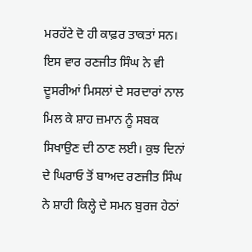ਮਰਹੱਟੇ ਦੋ ਹੀ ਕਾਫ਼ਰ ਤਾਕਤਾਂ ਸਨ। ਇਸ ਵਾਰ ਰਣਜੀਤ ਸਿੰਘ ਨੇ ਵੀ ਦੂਸਰੀਆਂ ਮਿਸਲਾਂ ਦੇ ਸਰਦਾਰਾਂ ਨਾਲ ਮਿਲ ਕੇ ਸ਼ਾਹ ਜ਼ਮਾਨ ਨੂੰ ਸਬਕ ਸਿਖਾਉਣ ਦੀ ਠਾਣ ਲਈ। ਕੁਝ ਦਿਨਾਂ ਦੇ ਘਿਰਾਓ ਤੋਂ ਬਾਅਦ ਰਣਜੀਤ ਸਿੰਘ ਨੇ ਸ਼ਾਹੀ ਕਿਲ੍ਹੇ ਦੇ ਸਮਨ ਬੁਰਜ ਹੇਠਾਂ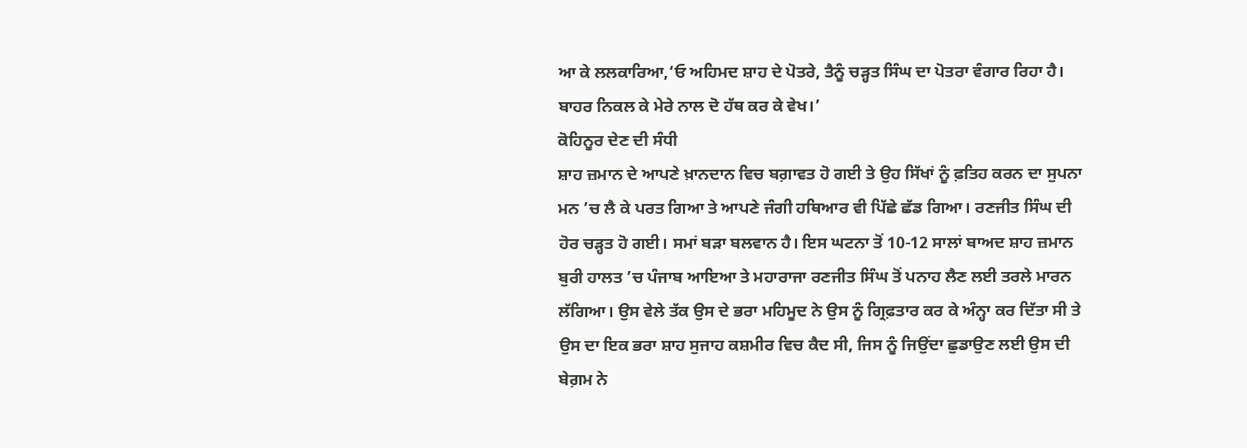ਆ ਕੇ ਲਲਕਾਰਿਆ,‘ਓ ਅਹਿਮਦ ਸ਼ਾਹ ਦੇ ਪੋਤਰੇ, ਤੈਨੂੰ ਚੜ੍ਹਤ ਸਿੰਘ ਦਾ ਪੋਤਰਾ ਵੰਗਾਰ ਰਿਹਾ ਹੈ। ਬਾਹਰ ਨਿਕਲ ਕੇ ਮੇਰੇ ਨਾਲ ਦੋ ਹੱਥ ਕਰ ਕੇ ਵੇਖ।’
ਕੋਹਿਨੂਰ ਦੇਣ ਦੀ ਸੰਧੀ
ਸ਼ਾਹ ਜ਼ਮਾਨ ਦੇ ਆਪਣੇ ਖ਼ਾਨਦਾਨ ਵਿਚ ਬਗ਼ਾਵਤ ਹੋ ਗਈ ਤੇ ਉਹ ਸਿੱਖਾਂ ਨੂੰ ਫ਼ਤਿਹ ਕਰਨ ਦਾ ਸੁਪਨਾ ਮਨ ’ਚ ਲੈ ਕੇ ਪਰਤ ਗਿਆ ਤੇ ਆਪਣੇ ਜੰਗੀ ਹਥਿਆਰ ਵੀ ਪਿੱਛੇ ਛੱਡ ਗਿਆ। ਰਣਜੀਤ ਸਿੰਘ ਦੀ ਹੋਰ ਚੜ੍ਹਤ ਹੋ ਗਈ। ਸਮਾਂ ਬੜਾ ਬਲਵਾਨ ਹੈ। ਇਸ ਘਟਨਾ ਤੋਂ 10-12 ਸਾਲਾਂ ਬਾਅਦ ਸ਼ਾਹ ਜ਼ਮਾਨ ਬੁਰੀ ਹਾਲਤ ’ਚ ਪੰਜਾਬ ਆਇਆ ਤੇ ਮਹਾਰਾਜਾ ਰਣਜੀਤ ਸਿੰਘ ਤੋਂ ਪਨਾਹ ਲੈਣ ਲਈ ਤਰਲੇ ਮਾਰਨ ਲੱਗਿਆ। ਉਸ ਵੇਲੇ ਤੱਕ ਉਸ ਦੇ ਭਰਾ ਮਹਿਮੂਦ ਨੇ ਉਸ ਨੂੰ ਗ੍ਰਿਫ਼ਤਾਰ ਕਰ ਕੇ ਅੰਨ੍ਹਾ ਕਰ ਦਿੱਤਾ ਸੀ ਤੇ ਉਸ ਦਾ ਇਕ ਭਰਾ ਸ਼ਾਹ ਸੁਜਾਹ ਕਸ਼ਮੀਰ ਵਿਚ ਕੈਦ ਸੀ, ਜਿਸ ਨੂੰ ਜਿਉਂਦਾ ਛੁਡਾਉਣ ਲਈ ਉਸ ਦੀ ਬੇਗ਼ਮ ਨੇ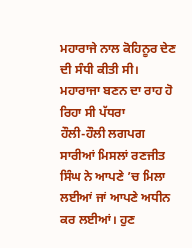ਮਹਾਰਾਜੇ ਨਾਲ ਕੋਹਿਨੂਰ ਦੇਣ ਦੀ ਸੰਧੀ ਕੀਤੀ ਸੀ।
ਮਹਾਰਾਜਾ ਬਣਨ ਦਾ ਰਾਹ ਹੋ ਰਿਹਾ ਸੀ ਪੱਧਰਾ
ਹੌਲੀ-ਹੌਲੀ ਲਗਪਗ ਸਾਰੀਆਂ ਮਿਸਲਾਂ ਰਣਜੀਤ ਸਿੰਘ ਨੇ ਆਪਣੇ ’ਚ ਮਿਲਾ ਲਈਆਂ ਜਾਂ ਆਪਣੇ ਅਧੀਨ ਕਰ ਲਈਆਂ। ਹੁਣ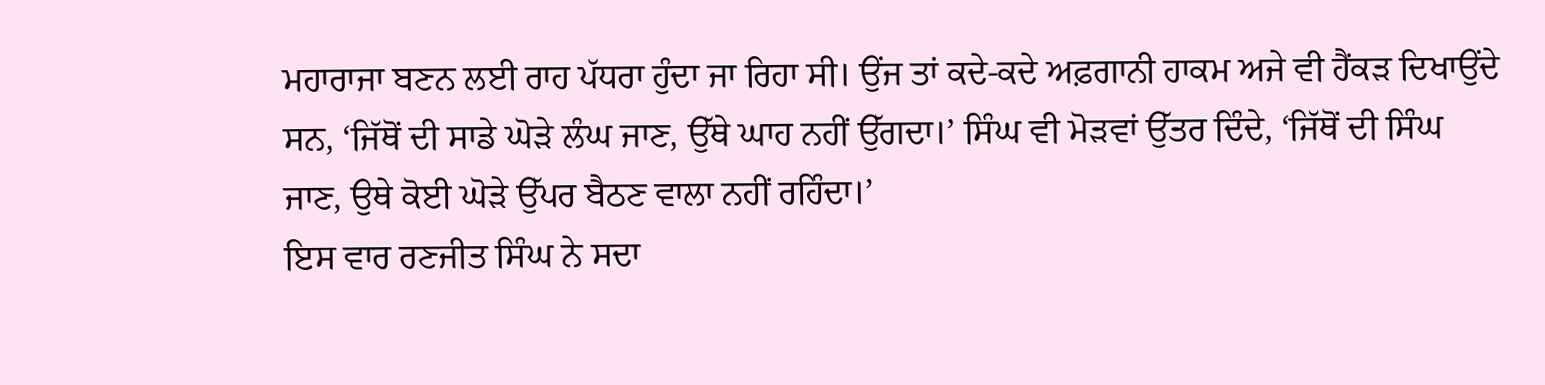ਮਹਾਰਾਜਾ ਬਣਨ ਲਈ ਰਾਹ ਪੱਧਰਾ ਹੁੰਦਾ ਜਾ ਰਿਹਾ ਸੀ। ਉਂਜ ਤਾਂ ਕਦੇ-ਕਦੇ ਅਫ਼ਗਾਨੀ ਹਾਕਮ ਅਜੇ ਵੀ ਹੈਂਕੜ ਦਿਖਾਉਂਦੇ ਸਨ, ‘ਜਿੱਥੋਂ ਦੀ ਸਾਡੇ ਘੋੜੇ ਲੰਘ ਜਾਣ, ਉੱਥੇ ਘਾਹ ਨਹੀਂ ਉੱਗਦਾ।’ ਸਿੰਘ ਵੀ ਮੋੜਵਾਂ ਉੱਤਰ ਦਿੰਦੇ, ‘ਜਿੱਥੋਂ ਦੀ ਸਿੰਘ ਜਾਣ, ਉਥੇ ਕੋਈ ਘੋੜੇ ਉੱਪਰ ਬੈਠਣ ਵਾਲਾ ਨਹੀਂ ਰਹਿੰਦਾ।’
ਇਸ ਵਾਰ ਰਣਜੀਤ ਸਿੰਘ ਨੇ ਸਦਾ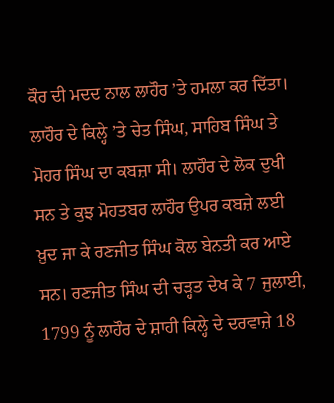ਕੌਰ ਦੀ ਮਦਦ ਨਾਲ ਲਾਹੌਰ ’ਤੇ ਹਮਲਾ ਕਰ ਦਿੱਤਾ। ਲਾਹੌਰ ਦੇ ਕਿਲ੍ਹੇ ’ਤੇ ਚੇਤ ਸਿੰਘ, ਸਾਹਿਬ ਸਿੰਘ ਤੇ ਮੋਹਰ ਸਿੰਘ ਦਾ ਕਬਜ਼ਾ ਸੀ। ਲਾਹੌਰ ਦੇ ਲੋਕ ਦੁਖੀ ਸਨ ਤੇ ਕੁਝ ਮੋਹਤਬਰ ਲਾਹੌਰ ਉਪਰ ਕਬਜ਼ੇ ਲਈ ਖ਼ੁਦ ਜਾ ਕੇ ਰਣਜੀਤ ਸਿੰਘ ਕੋਲ ਬੇਨਤੀ ਕਰ ਆਏ ਸਨ। ਰਣਜੀਤ ਸਿੰਘ ਦੀ ਚੜ੍ਹਤ ਦੇਖ ਕੇ 7 ਜੁਲਾਈ, 1799 ਨੂੰ ਲਾਹੌਰ ਦੇ ਸ਼ਾਹੀ ਕਿਲ੍ਹੇ ਦੇ ਦਰਵਾਜ਼ੇ 18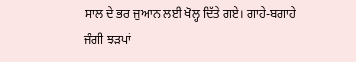ਸਾਲ ਦੇ ਭਰ ਜੁਆਨ ਲਈ ਖੋਲ੍ਹ ਦਿੱਤੇ ਗਏ। ਗਾਹੇ-ਬਗਾਹੇ ਜੰਗੀ ਝੜਪਾਂ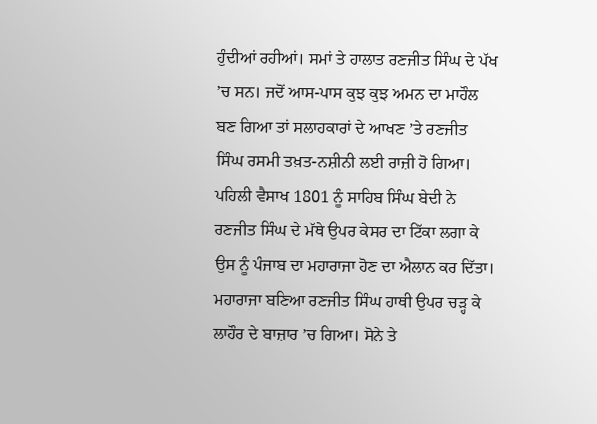ਹੁੰਦੀਆਂ ਰਹੀਆਂ। ਸਮਾਂ ਤੇ ਹਾਲਾਤ ਰਣਜੀਤ ਸਿੰਘ ਦੇ ਪੱਖ ’ਚ ਸਨ। ਜਦੋਂ ਆਸ-ਪਾਸ ਕੁਝ ਕੁਝ ਅਮਨ ਦਾ ਮਾਹੌਲ ਬਣ ਗਿਆ ਤਾਂ ਸਲਾਹਕਾਰਾਂ ਦੇ ਆਖਣ ’ਤੇ ਰਣਜੀਤ ਸਿੰਘ ਰਸਮੀ ਤਖ਼ਤ-ਨਸ਼ੀਨੀ ਲਈ ਰਾਜ਼ੀ ਹੋ ਗਿਆ।
ਪਹਿਲੀ ਵੈਸਾਖ 1801 ਨੂੰ ਸਾਹਿਬ ਸਿੰਘ ਬੇਦੀ ਨੇ ਰਣਜੀਤ ਸਿੰਘ ਦੇ ਮੱਥੇ ਉਪਰ ਕੇਸਰ ਦਾ ਟਿੱਕਾ ਲਗਾ ਕੇ ਉਸ ਨੂੰ ਪੰਜਾਬ ਦਾ ਮਹਾਰਾਜਾ ਹੋਣ ਦਾ ਐਲਾਨ ਕਰ ਦਿੱਤਾ। ਮਹਾਰਾਜਾ ਬਣਿਆ ਰਣਜੀਤ ਸਿੰਘ ਹਾਥੀ ਉਪਰ ਚੜ੍ਹ ਕੇ ਲਾਹੌਰ ਦੇ ਬਾਜ਼ਾਰ ’ਚ ਗਿਆ। ਸੋਨੇ ਤੇ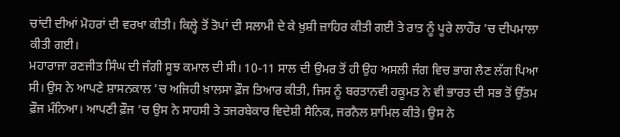ਚਾਂਦੀ ਦੀਆਂ ਮੋਹਰਾਂ ਦੀ ਵਰਖਾ ਕੀਤੀ। ਕਿਲ੍ਹੇ ਤੋਂ ਤੋਪਾਂ ਦੀ ਸਲਾਮੀ ਦੇ ਕੇ ਖ਼ੁਸ਼ੀ ਜ਼ਾਹਿਰ ਕੀਤੀ ਗਈ ਤੇ ਰਾਤ ਨੂੰ ਪੂਰੇ ਲਾਹੌਰ ’ਚ ਦੀਪਮਾਲਾ ਕੀਤੀ ਗਈ।
ਮਹਾਰਾਜਾ ਰਣਜੀਤ ਸਿੰਘ ਦੀ ਜੰਗੀ ਸੂਝ ਕਮਾਲ ਦੀ ਸੀ। 10-11 ਸਾਲ ਦੀ ਉਮਰ ਤੋਂ ਹੀ ਉਹ ਅਸਲੀ ਜੰਗ ਵਿਚ ਭਾਗ ਲੈਣ ਲੱਗ ਪਿਆ ਸੀ। ਉਸ ਨੇ ਆਪਣੇ ਸ਼ਾਸਨਕਾਲ ’ਚ ਅਜਿਹੀ ਖ਼ਾਲਸਾ ਫ਼ੌਜ ਤਿਆਰ ਕੀਤੀ, ਜਿਸ ਨੂੰ ਬਰਤਾਨਵੀ ਹਕੂਮਤ ਨੇ ਵੀ ਭਾਰਤ ਦੀ ਸਭ ਤੋਂ ਉੱਤਮ ਫ਼ੌਜ ਮੰਨਿਆ। ਆਪਣੀ ਫ਼ੌਜ ’ਚ ਉਸ ਨੇ ਸਾਹਸੀ ਤੇ ਤਜਰਬੇਕਾਰ ਵਿਦੇਸ਼ੀ ਸੈਨਿਕ, ਜਰਨੈਲ ਸ਼ਾਮਿਲ ਕੀਤੇ। ਉਸ ਨੇ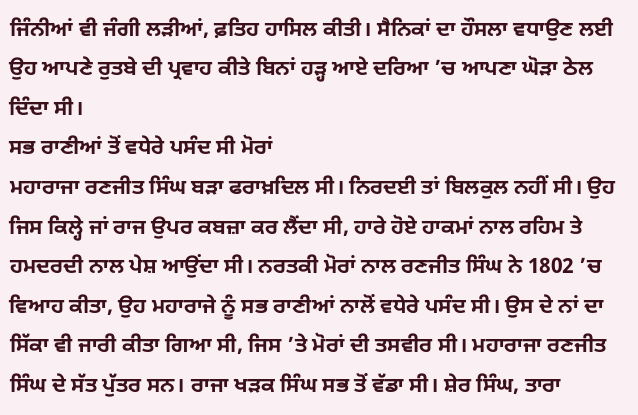ਜਿੰਨੀਆਂ ਵੀ ਜੰਗੀ ਲੜੀਆਂ, ਫ਼ਤਿਹ ਹਾਸਿਲ ਕੀਤੀ। ਸੈਨਿਕਾਂ ਦਾ ਹੌਸਲਾ ਵਧਾਉਣ ਲਈ ਉਹ ਆਪਣੇ ਰੁਤਬੇ ਦੀ ਪ੍ਰਵਾਹ ਕੀਤੇ ਬਿਨਾਂ ਹੜ੍ਹ ਆਏ ਦਰਿਆ ’ਚ ਆਪਣਾ ਘੋੜਾ ਠੇਲ ਦਿੰਦਾ ਸੀ।
ਸਭ ਰਾਣੀਆਂ ਤੋਂ ਵਧੇਰੇ ਪਸੰਦ ਸੀ ਮੋਰਾਂ
ਮਹਾਰਾਜਾ ਰਣਜੀਤ ਸਿੰਘ ਬੜਾ ਫਰਾਖ਼ਦਿਲ ਸੀ। ਨਿਰਦਈ ਤਾਂ ਬਿਲਕੁਲ ਨਹੀਂ ਸੀ। ਉਹ ਜਿਸ ਕਿਲ੍ਹੇ ਜਾਂ ਰਾਜ ਉਪਰ ਕਬਜ਼ਾ ਕਰ ਲੈਂਦਾ ਸੀ, ਹਾਰੇ ਹੋਏ ਹਾਕਮਾਂ ਨਾਲ ਰਹਿਮ ਤੇ ਹਮਦਰਦੀ ਨਾਲ ਪੇਸ਼ ਆਉਂਦਾ ਸੀ। ਨਰਤਕੀ ਮੋਰਾਂ ਨਾਲ ਰਣਜੀਤ ਸਿੰਘ ਨੇ 1802 ’ਚ ਵਿਆਹ ਕੀਤਾ, ਉਹ ਮਹਾਰਾਜੇ ਨੂੰ ਸਭ ਰਾਣੀਆਂ ਨਾਲੋਂ ਵਧੇਰੇ ਪਸੰਦ ਸੀ। ਉਸ ਦੇ ਨਾਂ ਦਾ ਸਿੱਕਾ ਵੀ ਜਾਰੀ ਕੀਤਾ ਗਿਆ ਸੀ, ਜਿਸ ’ਤੇ ਮੋਰਾਂ ਦੀ ਤਸਵੀਰ ਸੀ। ਮਹਾਰਾਜਾ ਰਣਜੀਤ ਸਿੰਘ ਦੇ ਸੱਤ ਪੁੱਤਰ ਸਨ। ਰਾਜਾ ਖੜਕ ਸਿੰਘ ਸਭ ਤੋਂ ਵੱਡਾ ਸੀ। ਸ਼ੇਰ ਸਿੰਘ, ਤਾਰਾ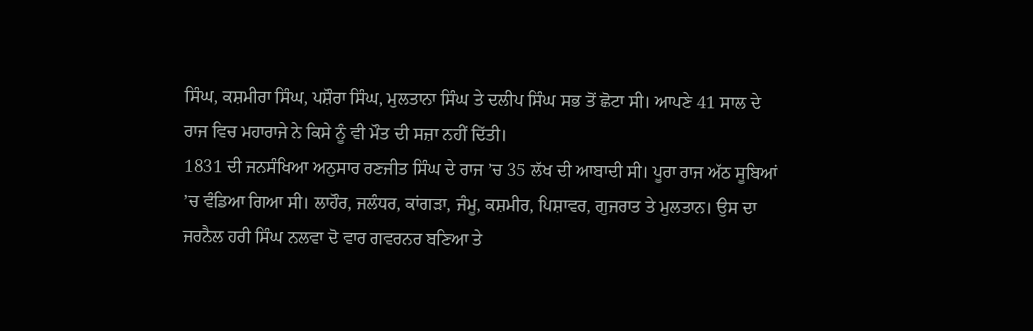ਸਿੰਘ, ਕਸ਼ਮੀਰਾ ਸਿੰਘ, ਪਸ਼ੌਰਾ ਸਿੰਘ, ਮੁਲਤਾਨਾ ਸਿੰਘ ਤੇ ਦਲੀਪ ਸਿੰਘ ਸਭ ਤੋਂ ਛੋਟਾ ਸੀ। ਆਪਣੇ 41 ਸਾਲ ਦੇ ਰਾਜ ਵਿਚ ਮਹਾਰਾਜੇ ਨੇ ਕਿਸੇ ਨੂੰ ਵੀ ਮੌਤ ਦੀ ਸਜ਼ਾ ਨਹੀਂ ਦਿੱਤੀ।
1831 ਦੀ ਜਨਸੰਖਿਆ ਅਨੁਸਾਰ ਰਣਜੀਤ ਸਿੰਘ ਦੇ ਰਾਜ ’ਚ 35 ਲੱਖ ਦੀ ਆਬਾਦੀ ਸੀ। ਪੂਰਾ ਰਾਜ ਅੱਠ ਸੂਬਿਆਂ ’ਚ ਵੰਡਿਆ ਗਿਆ ਸੀ। ਲਾਹੌਰ, ਜਲੰਧਰ, ਕਾਂਗੜਾ, ਜੰਮੂ, ਕਸ਼ਮੀਰ, ਪਿਸ਼ਾਵਰ, ਗੁਜਰਾਤ ਤੇ ਮੁਲਤਾਨ। ਉਸ ਦਾ ਜਰਨੈਲ ਹਰੀ ਸਿੰਘ ਨਲਵਾ ਦੋ ਵਾਰ ਗਵਰਨਰ ਬਣਿਆ ਤੇ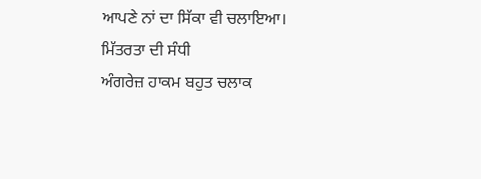ਆਪਣੇ ਨਾਂ ਦਾ ਸਿੱਕਾ ਵੀ ਚਲਾਇਆ।
ਮਿੱਤਰਤਾ ਦੀ ਸੰਧੀ
ਅੰਗਰੇਜ਼ ਹਾਕਮ ਬਹੁਤ ਚਲਾਕ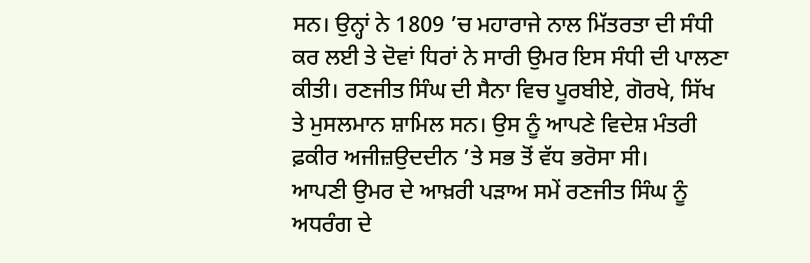ਸਨ। ਉਨ੍ਹਾਂ ਨੇ 1809 ’ਚ ਮਹਾਰਾਜੇ ਨਾਲ ਮਿੱਤਰਤਾ ਦੀ ਸੰਧੀ ਕਰ ਲਈ ਤੇ ਦੋਵਾਂ ਧਿਰਾਂ ਨੇ ਸਾਰੀ ਉਮਰ ਇਸ ਸੰਧੀ ਦੀ ਪਾਲਣਾ ਕੀਤੀ। ਰਣਜੀਤ ਸਿੰਘ ਦੀ ਸੈਨਾ ਵਿਚ ਪੂਰਬੀਏ, ਗੋਰਖੇ, ਸਿੱਖ ਤੇ ਮੁਸਲਮਾਨ ਸ਼ਾਮਿਲ ਸਨ। ਉਸ ਨੂੰ ਆਪਣੇ ਵਿਦੇਸ਼ ਮੰਤਰੀ ਫ਼ਕੀਰ ਅਜੀਜ਼ਉਦਦੀਨ ’ਤੇ ਸਭ ਤੋਂ ਵੱਧ ਭਰੋਸਾ ਸੀ।
ਆਪਣੀ ਉਮਰ ਦੇ ਆਖ਼ਰੀ ਪੜਾਅ ਸਮੇਂ ਰਣਜੀਤ ਸਿੰਘ ਨੂੰ ਅਧਰੰਗ ਦੇ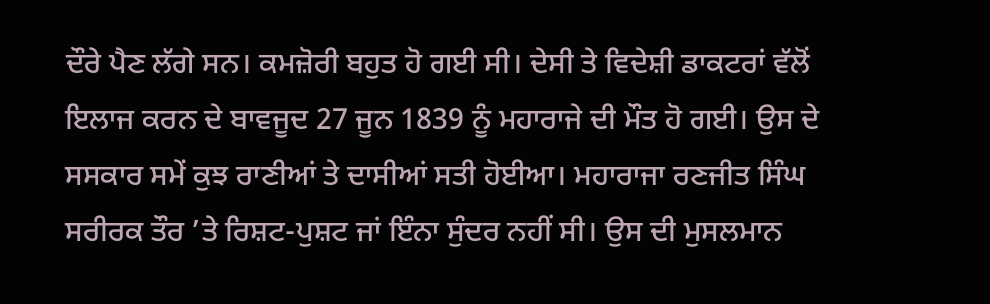ਦੌਰੇ ਪੈਣ ਲੱਗੇ ਸਨ। ਕਮਜ਼ੋਰੀ ਬਹੁਤ ਹੋ ਗਈ ਸੀ। ਦੇਸੀ ਤੇ ਵਿਦੇਸ਼ੀ ਡਾਕਟਰਾਂ ਵੱਲੋਂ ਇਲਾਜ ਕਰਨ ਦੇ ਬਾਵਜੂਦ 27 ਜੂਨ 1839 ਨੂੰ ਮਹਾਰਾਜੇ ਦੀ ਮੌਤ ਹੋ ਗਈ। ਉਸ ਦੇ ਸਸਕਾਰ ਸਮੇਂ ਕੁਝ ਰਾਣੀਆਂ ਤੇ ਦਾਸੀਆਂ ਸਤੀ ਹੋਈਆ। ਮਹਾਰਾਜਾ ਰਣਜੀਤ ਸਿੰਘ ਸਰੀਰਕ ਤੌਰ ’ਤੇ ਰਿਸ਼ਟ-ਪੁਸ਼ਟ ਜਾਂ ਇੰਨਾ ਸੁੰਦਰ ਨਹੀਂ ਸੀ। ਉਸ ਦੀ ਮੁਸਲਮਾਨ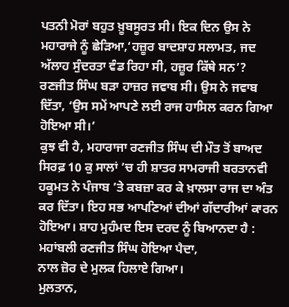ਪਤਨੀ ਮੋਰਾਂ ਬਹੁਤ ਖ਼ੂਬਸੂਰਤ ਸੀ। ਇਕ ਦਿਨ ਉਸ ਨੇ ਮਹਾਰਾਜੇ ਨੂੰ ਛੇੜਿਆ,‘ਹਜ਼ੂਰ ਬਾਦਸ਼ਾਹ ਸਲਾਮਤ, ਜਦ ਅੱਲਾਹ ਸੁੰਦਰਤਾ ਵੰਡ ਰਿਹਾ ਸੀ, ਹਜ਼ੂਰ ਕਿੱਥੇ ਸਨ’? ਰਣਜੀਤ ਸਿੰਘ ਬੜਾ ਹਾਜ਼ਰ ਜਵਾਬ ਸੀ। ਉਸ ਨੇ ਜਵਾਬ ਦਿੱਤਾ, ‘ਉਸ ਸਮੇਂ ਆਪਣੇ ਲਈ ਰਾਜ ਹਾਸਿਲ ਕਰਨ ਗਿਆ ਹੋਇਆ ਸੀ।’
ਕੁਝ ਵੀ ਹੈ, ਮਹਾਰਾਜਾ ਰਣਜੀਤ ਸਿੰਘ ਦੀ ਮੌਤ ਤੋਂ ਬਾਅਦ ਸਿਰਫ਼ 10 ਕੁ ਸਾਲਾਂ ’ਚ ਹੀ ਸ਼ਾਤਰ ਸਾਮਰਾਜੀ ਬਰਤਾਨਵੀ ਹਕੂਮਤ ਨੇ ਪੰਜਾਬ ’ਤੇ ਕਬਜ਼ਾ ਕਰ ਕੇ ਖ਼ਾਲਸਾ ਰਾਜ ਦਾ ਅੰਤ ਕਰ ਦਿੱਤਾ। ਇਹ ਸਭ ਆਪਣਿਆਂ ਦੀਆਂ ਗੱਦਾਰੀਆਂ ਕਾਰਨ ਹੋਇਆ। ਸ਼ਾਹ ਮੁਹੰਮਦ ਇਸ ਦਰਦ ਨੂੰ ਬਿਆਨਦਾ ਹੈ :
ਮਹਾਂਬਲੀ ਰਣਜੀਤ ਸਿੰਘ ਹੋਇਆ ਪੈਦਾ,
ਨਾਲ ਜ਼ੋਰ ਦੇ ਮੁਲਕ ਹਿਲਾਏ ਗਿਆ।
ਮੁਲਤਾਨ,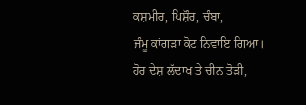ਕਸ਼ਮੀਰ, ਪਿਸ਼ੌਰ, ਚੰਬਾ,
ਜੰਮੂ ਕਾਂਗੜਾ ਕੋਟ ਨਿਵਾਇ ਗਿਆ।
ਹੋਰ ਦੇਸ਼ ਲੱਦਾਖ ਤੇ ਚੀਨ ਤੋੜੀ,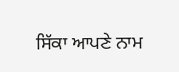ਸਿੱਕਾ ਆਪਣੇ ਨਾਮ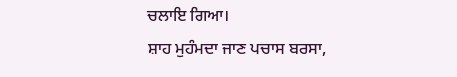ਚਲਾਇ ਗਿਆ।
ਸ਼ਾਹ ਮੁਹੰਮਦਾ ਜਾਣ ਪਚਾਸ ਬਰਸਾ,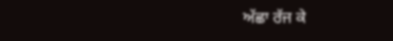ਅੱਛਾ ਰੱਜ ਕੇ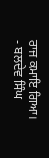ਰਾਜ ਕਮਾਇ ਗਿਆ।
- ਬਲਦੇਵ ਸਿੰਘ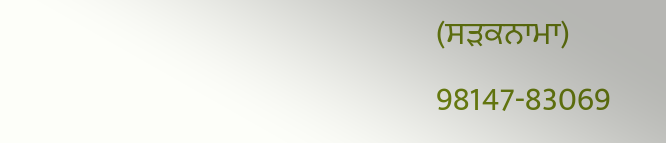(ਸੜਕਨਾਮਾ)
98147-83069